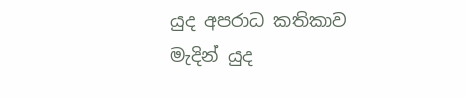යුද අපරාධ කතිකාව මැදින් යුද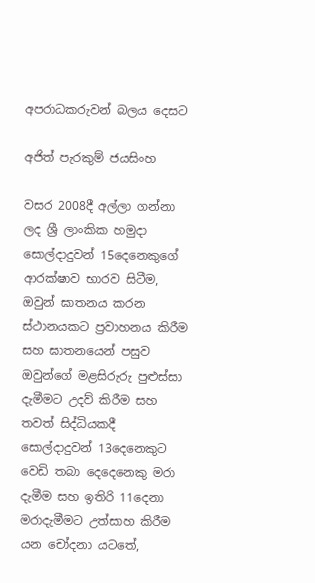අපරාධකරුවන් බලය දෙසට

අජිත් පැරකුම් ජයසිංහ

වසර 2008දී අල්ලා ගන්නා ලද ශ්‍රී ලාංකික හමුදා සොල්දාදුවන් 15දෙනෙකුගේ ආරක්ෂාව භාරව සිටීම, ඔවුන් ඝාතනය කරන ස්ථානයකට ප්‍ර‍වාහනය කිරීම සහ ඝාතනයෙන් පසුව ඔවුන්ගේ මළසිරුරු පුළුස්සා දැමීමට උදව් කිරීම සහ තවත් සිද්ධියකදී සොල්දාදුවන් 13දෙනෙකුට වෙඩි තබා දෙදෙනෙකු මරා දැමීම සහ ඉතිරි 11දෙනා මරාදැමීමට උත්සාහ කිරීම යන චෝදනා යටතේ,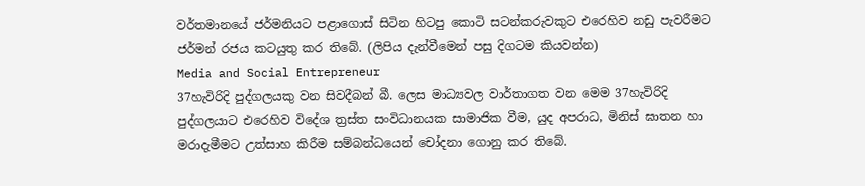වර්තමානයේ ජර්මනියට පළාගොස් සිටින හිටපු කොටි සටන්කරුවකුට එරෙහිව නඩු පැවරීමට ජර්මන් රජය කටයුතු කර තිබේ. (ලිපිය දැන්වීමෙන් පසු දිගටම කියවන්න)
Media and Social Entrepreneur
37හැවිරිදි පුද්ගලයකු වන සිවදීබන් බී. ලෙස මාධ්‍යවල වාර්තාගත වන මෙම 37හැවිරිදි පුද්ගලයාට එරෙහිව විදේශ ත්‍ර‍ස්ත සංවිධානයක සාමාජික වීම, යුද අපරාධ, මිනිස් ඝාතන හා මරාදැමීමට උත්සාහ කිරීම සම්බන්ධයෙන් චෝදනා ගොනු කර තිබේ.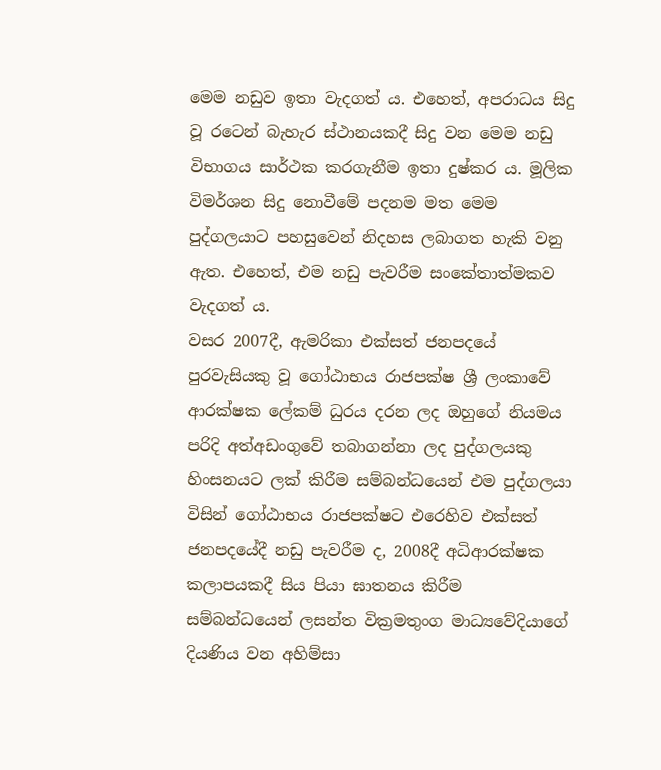මෙම නඩුව ඉතා වැදගත් ය. එහෙත්, අපරාධය සිදු වූ රටෙන් බැහැර ස්ථානයකදී සිදු වන මෙම නඩු විභාගය සාර්ථක කරගැනීම ඉතා දුෂ්කර ය. මූලික විමර්ශන සිදු නොවීමේ පදනම මත මෙම පුද්ගලයාට පහසුවෙන් නිදහස ලබාගත හැකි වනු ඇත. එහෙත්, එම නඩු පැවරීම සංකේතාත්මකව වැදගත් ය.
වසර 2007දී, ඇමරිකා එක්සත් ජනපදයේ පුරවැසියකු වූ ගෝඨාභය රාජපක්ෂ ශ්‍රී ලංකාවේ ආරක්ෂක ලේකම් ධුරය දරන ලද ඔහුගේ නියමය පරිදි අත්අඩංගුවේ තබාගන්නා ලද පුද්ගලයකු හිංසනයට ලක් කිරීම සම්බන්ධයෙන් එම පුද්ගලයා විසින් ගෝඨාභය රාජපක්ෂට එරෙහිව එක්සත් ජනපදයේදී නඩු පැවරීම ද, 2008දී අධිආරක්ෂක කලාපයකදී සිය පියා ඝාතනය කිරීම සම්බන්ධයෙන් ලසන්ත වික්‍ර‍මතුංග මාධ්‍යවේදියාගේ දියණිය වන අහිම්සා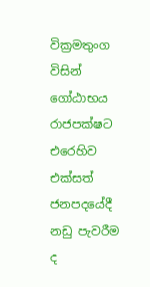වික්‍ර‍මතුංග විසින් ගෝඨාභය රාජපක්ෂට එරෙහිව එක්සත් ජනපදයේදී නඩු පැවරීම ද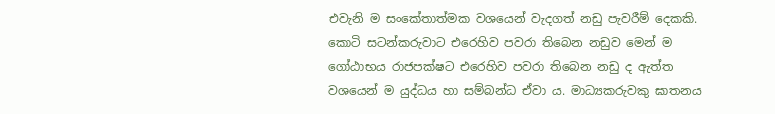එවැනි ම සංකේතාත්මක වශයෙන් වැදගත් නඩු පැවරීම් දෙකකි.
කොටි සටන්කරුවාට එරෙහිව පවරා තිබෙන නඩුව මෙන් ම ගෝඨාභය රාජපක්ෂට එරෙහිව පවරා තිබෙන නඩු ද ඇත්ත වශයෙන් ම යුද්ධය හා සම්බන්ධ ඒවා ය. මාධ්‍යකරුවකු ඝාතනය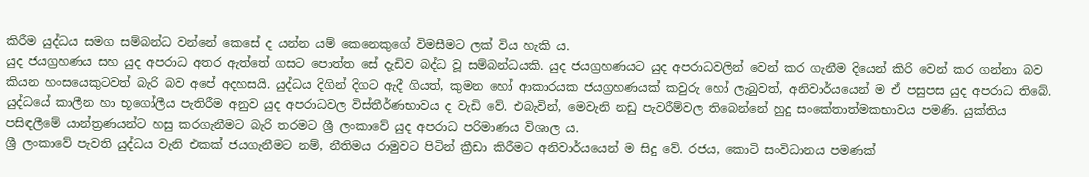කිරීම යුද්ධය සමග සම්බන්ධ වන්නේ කෙසේ ද යන්න යම් කෙනෙකුගේ විමසීමට ලක් විය හැකි ය.
යුද ජයග්‍ර‍හණය සහ යුද අපරාධ අතර ඇත්තේ ගසට පොත්ත සේ දැඩිව බද්ධ වූ සම්බන්ධයකි. යුද ජයග්‍ර‍හණයට යුද අපරාධවලින් වෙන් කර ගැනීම දියෙන් කිරි වෙන් කර ගන්නා බව කියන හංසයෙකුටවත් බැරි බව අපේ අදහසයි. යුද්ධය දිගින් දිගට ඇදී ගියත්, කුමන හෝ ආකාරයක ජයග්‍ර‍හණයක් කවුරු හෝ ලැබුවත්, අනිවාර්යයෙන් ම ඒ පසුපස යුද අපරාධ තිබේ. යුද්ධයේ කාලීන හා භූගෝලීය පැතිරීම අනුව යුද අපරාධවල විස්තීර්ණභාවය ද වැඩි වේ. එබැවින්, මෙවැනි නඩු පැවරීම්වල තිබෙන්නේ හුදු සංකේතාත්මකභාවය පමණි. යුක්තිය පසිඳලීමේ යාන්ත්‍ර‍ණයන්ට හසු කරගැනීමට බැරි තරමට ශ්‍රී ලංකාවේ යුද අපරාධ පරිමාණය විශාල ය.
ශ්‍රී ලංකාවේ පැවති යුද්ධය වැනි එකක් ජයගැනීමට නම්, නීතිමය රාමුවට පිටින් ක්‍රීඩා කිරීමට අනිවාර්යයෙන් ම සිදු වේ. රජය, කොටි සංවිධානය පමණක්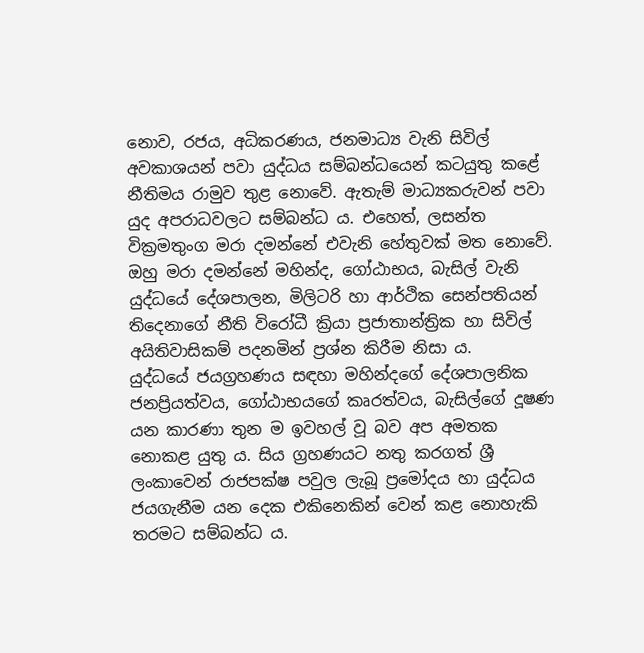නොව, රජය, අධිකරණය, ජනමාධ්‍ය වැනි සිවිල් අවකාශයන් පවා යුද්ධය සම්බන්ධයෙන් කටයුතු කළේ නීතිමය රාමුව තුළ නොවේ. ඇතැම් මාධ්‍යකරුවන් පවා යුද අපරාධවලට සම්බන්ධ ය. එහෙත්, ලසන්ත වික්‍ර‍මතුංග මරා දමන්නේ එවැනි හේතුවක් මත නොවේ. ඔහු මරා දමන්නේ මහින්ද, ගෝඨාභය, බැසිල් වැනි යුද්ධයේ දේශපාලන, මිලිටරි හා ආර්ථික සෙන්පතියන් තිදෙනාගේ නීති විරෝධී ක්‍රියා ප්‍ර‍ජාතාන්ත්‍රික හා සිවිල් අයිතිවාසිකම් පදනමින් ප්‍ර‍ශ්න කිරීම නිසා ය.
යුද්ධයේ ජයග්‍ර‍හණය සඳහා මහින්දගේ දේශපාලනික ජනප්‍රියත්වය, ගෝඨාභයගේ කෘරත්වය, බැසිල්ගේ දූෂණ යන කාරණා තුන ම ඉවහල් වූ බව අප අමතක නොකළ යුතු ය. සිය ග්‍ර‍හණයට නතු කරගත් ශ්‍රී ලංකාවෙන් රාජපක්ෂ පවුල ලැබූ ප්‍රමෝදය හා යුද්ධය ජයගැනීම යන දෙක එකිනෙකින් වෙන් කළ නොහැකි තරමට සම්බන්ධ ය.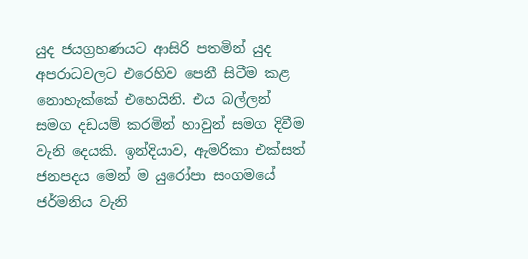යුද ජයග්‍ර‍හණයට ආසිරි පතමින් යුද අපරාධවලට එරෙහිව පෙනී සිටීම කළ නොහැක්කේ එහෙයිනි. එය බල්ලන් සමග දඩයම් කරමින් හාවුන් සමග දිවීම වැනි දෙයකි. ඉන්දියාව, ඇමරිකා එක්සත් ජනපදය මෙන් ම යුරෝපා සංගමයේ ජර්මනිය වැනි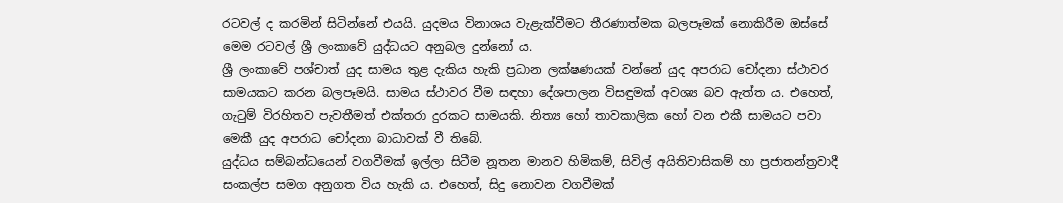රටවල් ද කරමින් සිටින්නේ එයයි. යුදමය විනාශය වැළැක්වීමට තීරණාත්මක බලපෑමක් නොකිරීම ඔස්සේ මෙම රටවල් ශ්‍රී ලංකාවේ යුද්ධයට අනුබල දුන්නෝ ය.
ශ්‍රී ලංකාවේ පශ්චාත් යුද සාමය තුළ දැකිය හැකි ප්‍ර‍ධාන ලක්ෂණයක් වන්නේ යුද අපරාධ චෝදනා ස්ථාවර සාමයකට කරන බලපෑමයි. සාමය ස්ථාවර වීම සඳහා දේශපාලන විසඳුමක් අවශ්‍ය බව ඇත්ත ය. එහෙත්, ගැටුම් විරහිතව පැවතීමත් එක්තරා දුරකට සාමයකි. නිත්‍ය හෝ තාවකාලික හෝ වන එකී සාමයට පවා මෙකී යුද අපරාධ චෝදනා බාධාවක් වී තිබේ.
යුද්ධය සම්බන්ධයෙන් වගවීමක් ඉල්ලා සිටීම නූතන මානව හිමිකම්, සිවිල් අයිතිවාසිකම් හා ප්‍ර‍ජාතන්ත්‍ර‍වාදී සංකල්ප සමග අනුගත විය හැකි ය. එහෙත්, සිදු නොවන වගවීමක්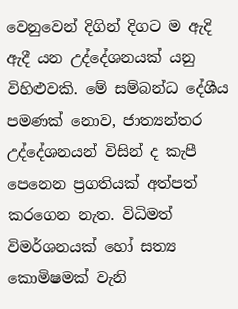වෙනුවෙන් දිගින් දිගට ම ඇදි ඇදී යන උද්දේශනයක් යනු විහිළුවකි. මේ සම්බන්ධ දේශීය පමණක් නොව, ජාත්‍යන්තර උද්දේශනයන් විසින් ද කැපී පෙනෙන ප්‍ර‍ගතියක් අත්පත් කරගෙන නැත. විධිමත් විමර්ශනයක් හෝ සත්‍ය කොමිෂමක් වැනි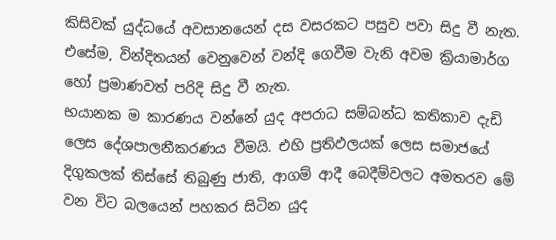කිසිවක් යුද්ධයේ අවසානයෙන් දස වසරකට පසුව පවා සිදු වී නැත. එසේම, වින්දිතයන් වෙනුවෙන් වන්දි ගෙවීම වැනි අවම ක්‍රියාමාර්ග හෝ ප්‍ර‍මාණවත් පරිදි සිදු වී නැත.
භයානක ම කාරණය වන්නේ යුද අපරාධ සම්බන්ධ කතිකාව දැඩි ලෙස දේශපාලනීකරණය වීමයි. එහි ප්‍ර‍තිඵලයක් ලෙස සමාජයේ දිගුකලක් තිස්සේ තිබුණු ජාති, ආගම් ආදී බෙදීම්වලට අමතරව මේ වන විට බලයෙන් පහකර සිටින යුද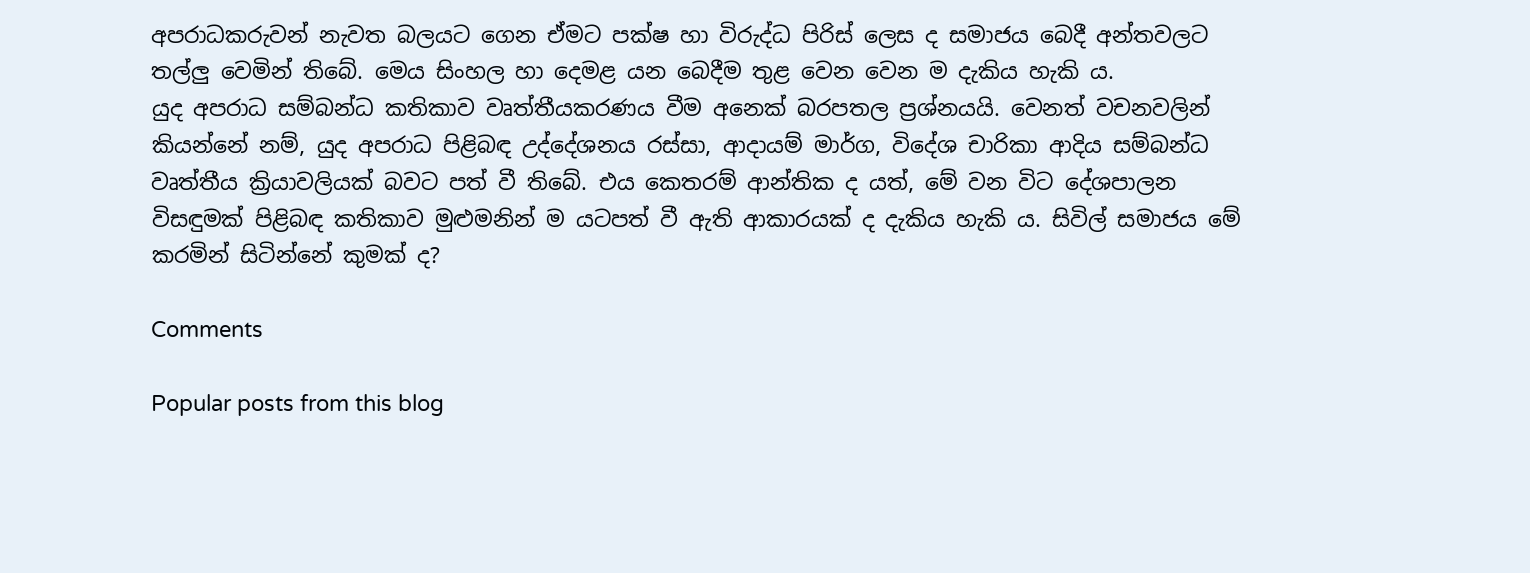අපරාධකරුවන් නැවත බලයට ගෙන ඒමට පක්ෂ හා විරුද්ධ පිරිස් ලෙස ද සමාජය බෙදී අන්තවලට තල්ලු වෙමින් තිබේ. මෙය සිංහල හා දෙමළ යන බෙදීම තුළ වෙන වෙන ම දැකිය හැකි ය.
යුද අපරාධ සම්බන්ධ කතිකාව වෘත්තීයකරණය වීම අනෙක් බරපතල ප්‍ර‍ශ්නයයි. වෙනත් වචනවලින් කියන්නේ නම්, යුද අපරාධ පිළිබඳ උද්දේශනය රස්සා, ආදායම් මාර්ග, විදේශ චාරිකා ආදිය සම්බන්ධ වෘත්තීය ක්‍රියාවලියක් බවට පත් වී තිබේ. එය කෙතරම් ආන්තික ද යත්, මේ වන විට දේශපාලන විසඳුමක් පිළිබඳ කතිකාව මුළුමනින් ම යටපත් වී ඇති ආකාරයක් ද දැකිය හැකි ය. සිවිල් සමාජය මේ කරමින් සිටින්නේ කුමක් ද?

Comments

Popular posts from this blog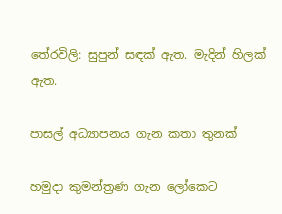තේරවිලි: සුපුන් සඳක් ඇත. මැදින් හිලක් ඇත.

පාසල් අධ්‍යාපනය ගැන කතා තුනක්

හමුදා කුමන්ත්‍රණ ගැන ලෝකෙට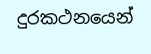දුරකථනයෙන්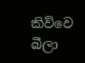කිව්වෙ බීලා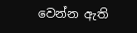වෙන්න ඇති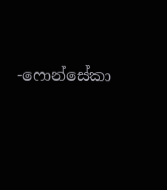-ෆොන්සේකා